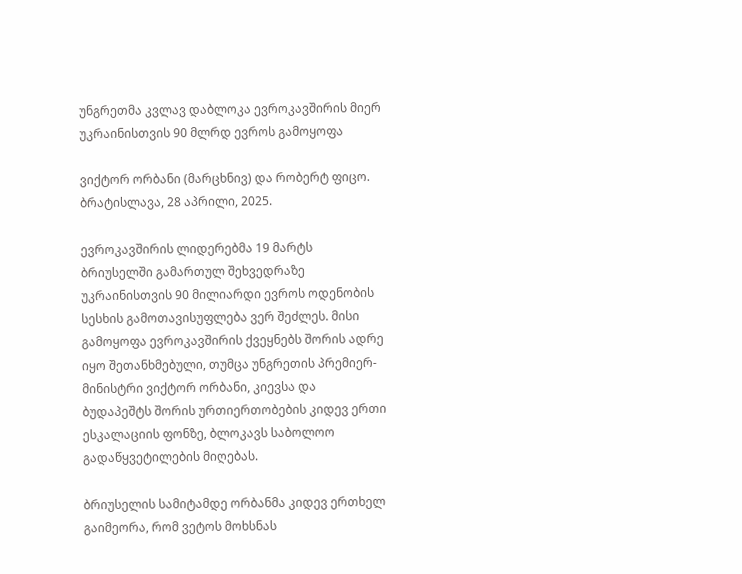უნგრეთმა კვლავ დაბლოკა ევროკავშირის მიერ უკრაინისთვის 90 მლრდ ევროს გამოყოფა

ვიქტორ ორბანი (მარცხნივ) და რობერტ ფიცო. ბრატისლავა, 28 აპრილი, 2025.

ევროკავშირის ლიდერებმა 19 მარტს ბრიუსელში გამართულ შეხვედრაზე უკრაინისთვის 90 მილიარდი ევროს ოდენობის სესხის გამოთავისუფლება ვერ შეძლეს. მისი გამოყოფა ევროკავშირის ქვეყნებს შორის ადრე იყო შეთანხმებული, თუმცა უნგრეთის პრემიერ-მინისტრი ვიქტორ ორბანი, კიევსა და ბუდაპეშტს შორის ურთიერთობების კიდევ ერთი ესკალაციის ფონზე, ბლოკავს საბოლოო გადაწყვეტილების მიღებას.

ბრიუსელის სამიტამდე ორბანმა კიდევ ერთხელ გაიმეორა, რომ ვეტოს მოხსნას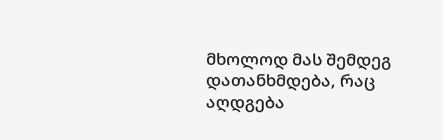მხოლოდ მას შემდეგ დათანხმდება, რაც აღდგება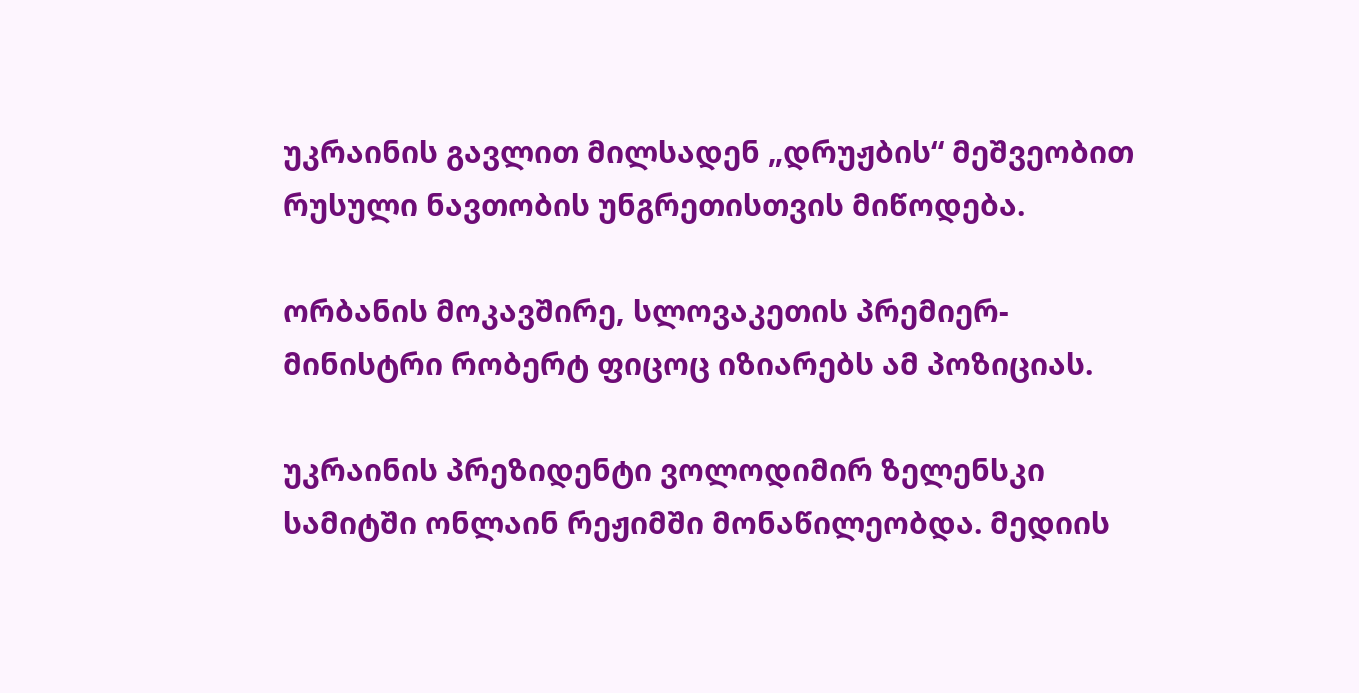უკრაინის გავლით მილსადენ „დრუჟბის“ მეშვეობით რუსული ნავთობის უნგრეთისთვის მიწოდება.

ორბანის მოკავშირე, სლოვაკეთის პრემიერ-მინისტრი რობერტ ფიცოც იზიარებს ამ პოზიციას.

უკრაინის პრეზიდენტი ვოლოდიმირ ზელენსკი სამიტში ონლაინ რეჟიმში მონაწილეობდა. მედიის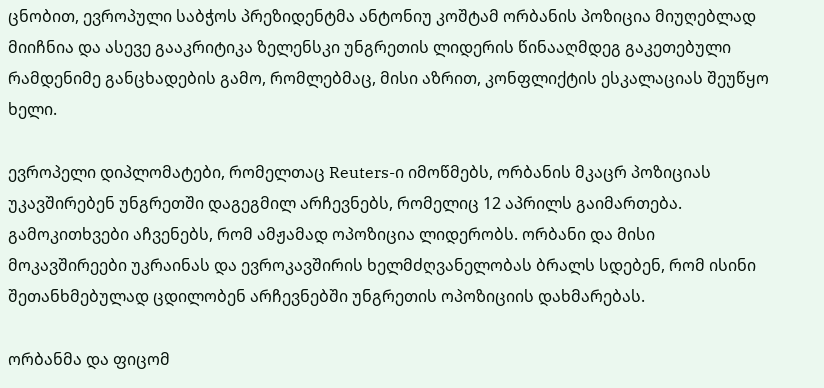ცნობით, ევროპული საბჭოს პრეზიდენტმა ანტონიუ კოშტამ ორბანის პოზიცია მიუღებლად მიიჩნია და ასევე გააკრიტიკა ზელენსკი უნგრეთის ლიდერის წინააღმდეგ გაკეთებული რამდენიმე განცხადების გამო, რომლებმაც, მისი აზრით, კონფლიქტის ესკალაციას შეუწყო ხელი.

ევროპელი დიპლომატები, რომელთაც Reuters-ი იმოწმებს, ორბანის მკაცრ პოზიციას უკავშირებენ უნგრეთში დაგეგმილ არჩევნებს, რომელიც 12 აპრილს გაიმართება. გამოკითხვები აჩვენებს, რომ ამჟამად ოპოზიცია ლიდერობს. ორბანი და მისი მოკავშირეები უკრაინას და ევროკავშირის ხელმძღვანელობას ბრალს სდებენ, რომ ისინი შეთანხმებულად ცდილობენ არჩევნებში უნგრეთის ოპოზიციის დახმარებას.

ორბანმა და ფიცომ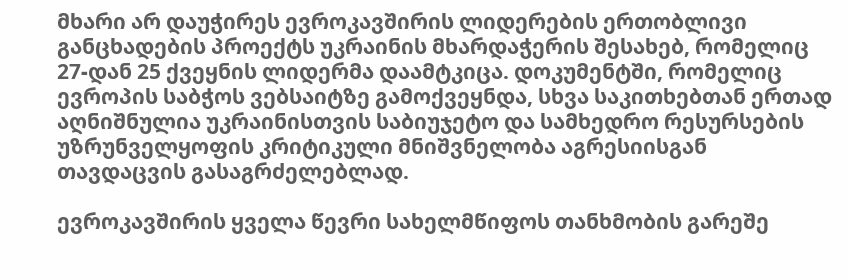მხარი არ დაუჭირეს ევროკავშირის ლიდერების ერთობლივი განცხადების პროექტს უკრაინის მხარდაჭერის შესახებ, რომელიც 27-დან 25 ქვეყნის ლიდერმა დაამტკიცა. დოკუმენტში, რომელიც ევროპის საბჭოს ვებსაიტზე გამოქვეყნდა, სხვა საკითხებთან ერთად აღნიშნულია უკრაინისთვის საბიუჯეტო და სამხედრო რესურსების უზრუნველყოფის კრიტიკული მნიშვნელობა აგრესიისგან თავდაცვის გასაგრძელებლად.

ევროკავშირის ყველა წევრი სახელმწიფოს თანხმობის გარეშე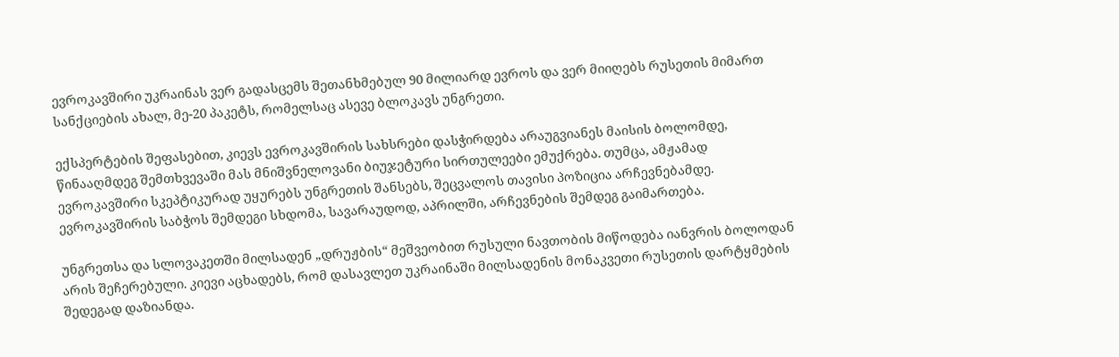ევროკავშირი უკრაინას ვერ გადასცემს შეთანხმებულ 90 მილიარდ ევროს და ვერ მიიღებს რუსეთის მიმართ სანქციების ახალ, მე-20 პაკეტს, რომელსაც ასევე ბლოკავს უნგრეთი.

ექსპერტების შეფასებით, კიევს ევროკავშირის სახსრები დასჭირდება არაუგვიანეს მაისის ბოლომდე, წინააღმდეგ შემთხვევაში მას მნიშვნელოვანი ბიუჯეტური სირთულეები ემუქრება. თუმცა, ამჟამად ევროკავშირი სკეპტიკურად უყურებს უნგრეთის შანსებს, შეცვალოს თავისი პოზიცია არჩევნებამდე. ევროკავშირის საბჭოს შემდეგი სხდომა, სავარაუდოდ, აპრილში, არჩევნების შემდეგ გაიმართება.

უნგრეთსა და სლოვაკეთში მილსადენ „დრუჟბის“ მეშვეობით რუსული ნავთობის მიწოდება იანვრის ბოლოდან არის შეჩერებული. კიევი აცხადებს, რომ დასავლეთ უკრაინაში მილსადენის მონაკვეთი რუსეთის დარტყმების შედეგად დაზიანდა.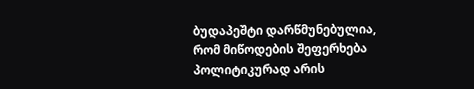ბუდაპეშტი დარწმუნებულია, რომ მიწოდების შეფერხება პოლიტიკურად არის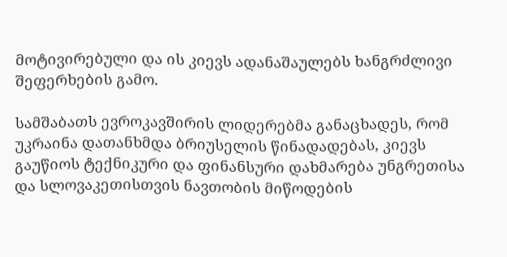მოტივირებული და ის კიევს ადანაშაულებს ხანგრძლივი შეფერხების გამო.

სამშაბათს ევროკავშირის ლიდერებმა განაცხადეს, რომ უკრაინა დათანხმდა ბრიუსელის წინადადებას, კიევს გაუწიოს ტექნიკური და ფინანსური დახმარება უნგრეთისა და სლოვაკეთისთვის ნავთობის მიწოდების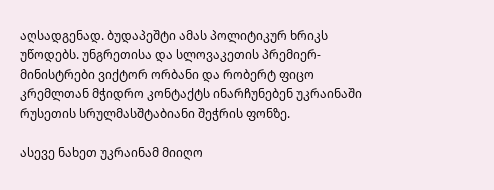აღსადგენად. ბუდაპეშტი ამას პოლიტიკურ ხრიკს უწოდებს. უნგრეთისა და სლოვაკეთის პრემიერ-მინისტრები ვიქტორ ორბანი და რობერტ ფიცო კრემლთან მჭიდრო კონტაქტს ინარჩუნებენ უკრაინაში რუსეთის სრულმასშტაბიანი შეჭრის ფონზე.

ასევე ნახეთ უკრაინამ მიიღო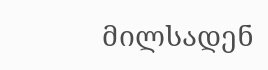მილსადენ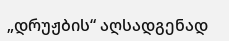„დრუჟბის“ აღსადგენად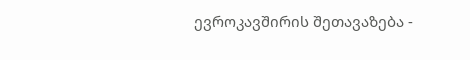ევროკავშირის შეთავაზება -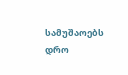სამუშაოებს დრო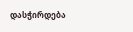დასჭირდება